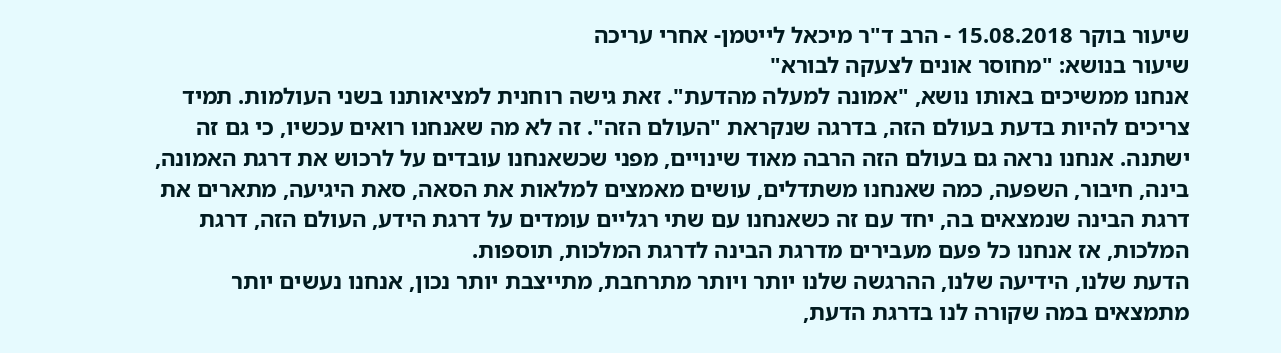שיעור בוקר 15.08.2018 - הרב ד"ר מיכאל לייטמן- אחרי עריכה
שיעור בנושא: "מחוסר אונים לצעקה לבורא"
אנחנו ממשיכים באותו נושא, "אמונה למעלה מהדעת". זאת גישה רוחנית למציאותנו בשני העולמות. תמיד צריכים להיות בדעת בעולם הזה, בדרגה שנקראת "העולם הזה". זה לא מה שאנחנו רואים עכשיו, כי גם זה ישתנה. אנחנו נראה גם בעולם הזה הרבה מאוד שינויים, מפני שכשאנחנו עובדים על לרכוש את דרגת האמונה, בינה, חיבור, השפעה, כמה שאנחנו משתדלים, עושים מאמצים למלאות את הסאה, סאת היגיעה, מתארים את דרגת הבינה שנמצאים בה, יחד עם זה כשאנחנו עם שתי רגליים עומדים על דרגת הידע, העולם הזה, דרגת המלכות, אז אנחנו כל פעם מעבירים מדרגת הבינה לדרגת המלכות, תוספות.
הדעת שלנו, הידיעה שלנו, ההרגשה שלנו יותר ויותר מתרחבת, מתייצבת יותר נכון, אנחנו נעשים יותר מתמצאים במה שקורה לנו בדרגת הדעת,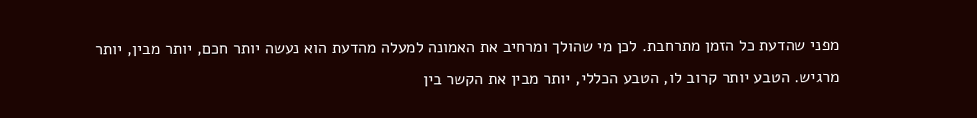מפני שהדעת כל הזמן מתרחבת. לכן מי שהולך ומרחיב את האמונה למעלה מהדעת הוא נעשה יותר חכם, יותר מבין, יותר מרגיש. הטבע יותר קרוב לו, הטבע הכללי, יותר מבין את הקשר בין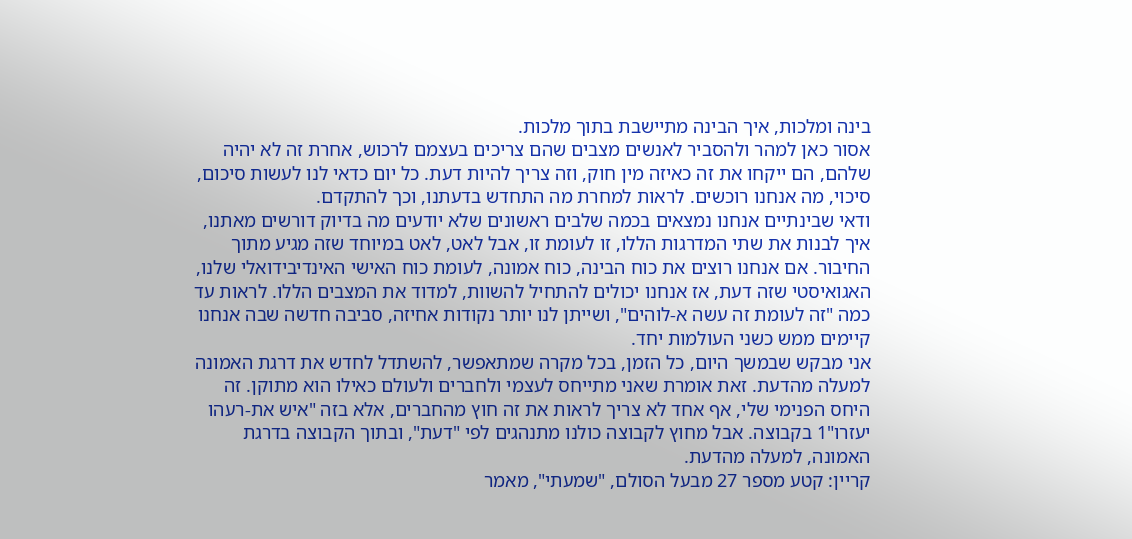בינה ומלכות, איך הבינה מתיישבת בתוך מלכות.
אסור כאן למהר ולהסביר לאנשים מצבים שהם צריכים בעצמם לרכוש, אחרת זה לא יהיה שלהם, הם ייקחו את זה כאיזה מין חוק, וזה צריך להיות דעת. כל יום כדאי לנו לעשות סיכום, סיכוי, מה אנחנו רוכשים. לראות למחרת מה התחדש בדעתנו, וכך להתקדם.
ודאי שבינתיים אנחנו נמצאים בכמה שלבים ראשונים שלא יודעים מה בדיוק דורשים מאתנו, איך לבנות את שתי המדרגות הללו, זו לעומת זו, אבל לאט, לאט במיוחד שזה מגיע מתוך החיבור. אם אנחנו רוצים את כוח הבינה, כוח אמונה, לעומת כוח האישי האינדיבידואלי שלנו, האגואיסטי שזה דעת, אז אנחנו יכולים להתחיל להשוות, למדוד את המצבים הללו. לראות עד כמה "זה לעומת זה עשה א-לוהים", ושייתן לנו יותר נקודות אחיזה, סביבה חדשה שבה אנחנו קיימים ממש כשני העולמות יחד.
אני מבקש שבמשך היום, כל הזמן, בכל מקרה שמתאפשר, להשתדל לחדש את דרגת האמונה למעלה מהדעת. זאת אומרת שאני מתייחס לעצמי ולחברים ולעולם כאילו הוא מתוקן. זה היחס הפנימי שלי, אף אחד לא צריך לראות את זה חוץ מהחברים, אלא בזה "איש את-רעהו יעזרו"1 בקבוצה. אבל מחוץ לקבוצה כולנו מתנהגים לפי "דעת", ובתוך הקבוצה בדרגת האמונה, למעלה מהדעת.
קריין: קטע מספר 27 מבעל הסולם, "שמעתי", מאמר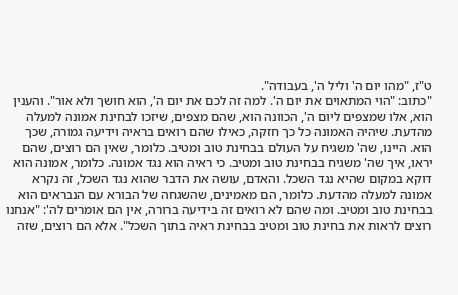ט"ז, "מהו יום ה' וליל ה', בעבודה".
"כתוב: "הוי המתאוים את יום ה'. למה זה לכם את יום ה', הוא חושך ולא אור". והענין הוא, אלו שמצפים ליום ה', הכוונה הוא, שהם מצפים, שיזכו לבחינת אמונה למעלה מהדעת. שיהיה האמונה כל כך חזקה, כאילו שהם רואים בראיה וידיעה גמורה, שכך הוא. היינו, שה' משגיח על העולם בבחינת טוב ומטיב. כלומר, שאין הם רוצים, שהם יראו, איך שה' משגיח בבחינת טוב ומטיב. כי ראיה הוא נגד אמונה. כלומר, אמונה הוא דוקא במקום שהיא נגד השכל. והאדם, עושה את הדבר שהוא נגד השכל, זה נקרא אמונה למעלה מהדעת. כלומר, הם מאמינים, שהשגחה של הבורא עם הנבראים הוא בבחינת טוב ומטיב. ומה שהם לא רואים זה בידיעה ברורה, אין הם אומרים לה': "אנחנו רוצים לראות את בחינת טוב ומטיב בבחינת ראיה בתוך השכל". אלא הם רוצים, שזה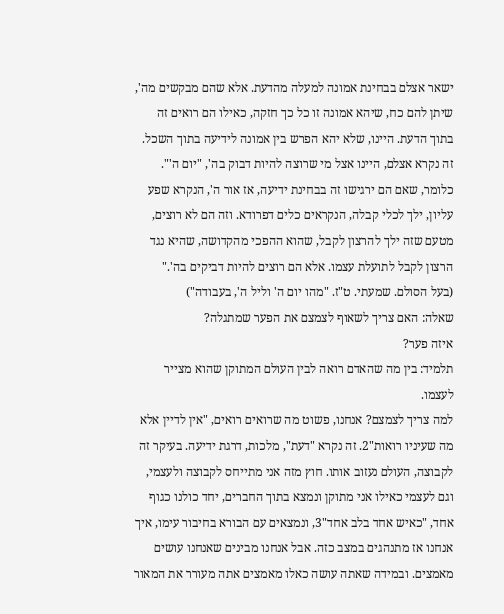ישאר אצלם בבחינת אמונה למעלה מהדעת. אלא שהם מבקשים מה', שיתן להם כח, שיהא אמונה זו כל כך חזקה, כאילו הם רואים זה בתוך הדעת. היינו, שלא יהא הפרש בין אמונה לידיעה בתוך השכל. זה נקרא אצלם, היינו אצל מי שרוצה להיות דבוק בה', "יום ה'". כלומר, שאם הם ירגישו זה בבחינת ידיעה, אז אור ה', הנקרא שפע עליון, ילך לכלי קבלה, הנקראים כלים דפרודא. וזה הם לא רוצים, מטעם שזה ילך להרצון לקבל, שהוא ההפכי מהקדושה, שהיא נגד הרצון לקבל לתועלת עצמו. אלא הם רוצים להיות דביקים בה'."
(בעל הסולם. שמעתי. ט"ז. "מהו יום ה' וליל ה', בעבודה")
שאלה: האם צריך לשאוף לצמצם את הפער שמתגלה?
איזה פער?
תלמיד: בין מה שהאדם רואה לבין העולם המתוקן שהוא מצייר לעצמו.
למה צריך לצמצם? אנחנו, פשוט מה שרואים רואים, "אין לדיין אלא מה שעיניו רואות"2. זה נקרא "דעת", מלכות, דרגת ידיעה. בעיקר זה לקבוצה, העולם נעזוב אותו. חוץ מזה אני מתייחס לקבוצה ולעצמי, וגם לעצמי כאילו אני מתוקן ונמצא בתוך החברים, יחד כולנו כגוף אחד, "כאיש אחד בלב אחד"3, ונמצאים עם הבורא בחיבור עימו, איך אנחנו אז מתנהגים במצב כזה. אבל אנחנו מבינים שאנחנו עושים מאמצים. ובמידה שאתה עושה כאלו מאמצים אתה מעורר את המאור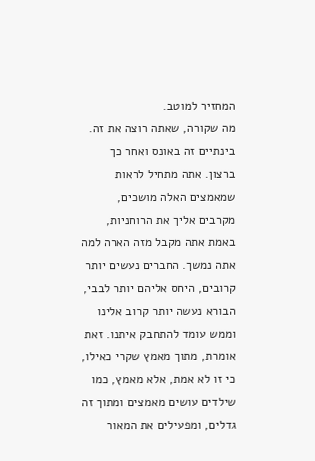המחזיר למוטב.
מה שקורה, שאתה רוצה את זה. בינתיים זה באונס ואחר כך ברצון. אתה מתחיל לראות שמאמצים האלה מושכים, מקרבים אליך את הרוחניות, באמת אתה מקבל מזה הארה למה אתה נמשך. החברים נעשים יותר קרובים, היחס אליהם יותר לבבי, הבורא נעשה יותר קרוב אלינו וממש עומד להתחבק איתנו. זאת אומרת, מתוך מאמץ שקרי כאילו, כי זו לא אמת, אלא מאמץ, כמו שילדים עושים מאמצים ומתוך זה גדלים, ומפעילים את המאור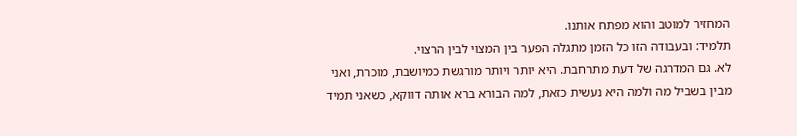המחזיר למוטב והוא מפתח אותנו.
תלמיד: ובעבודה הזו כל הזמן מתגלה הפער בין המצוי לבין הרצוי.
לא. גם המדרגה של דעת מתרחבת. היא יותר ויותר מורגשת כמיושבת, מוכרת, ואני מבין בשביל מה ולמה היא נעשית כזאת, למה הבורא ברא אותה דווקא, כשאני תמיד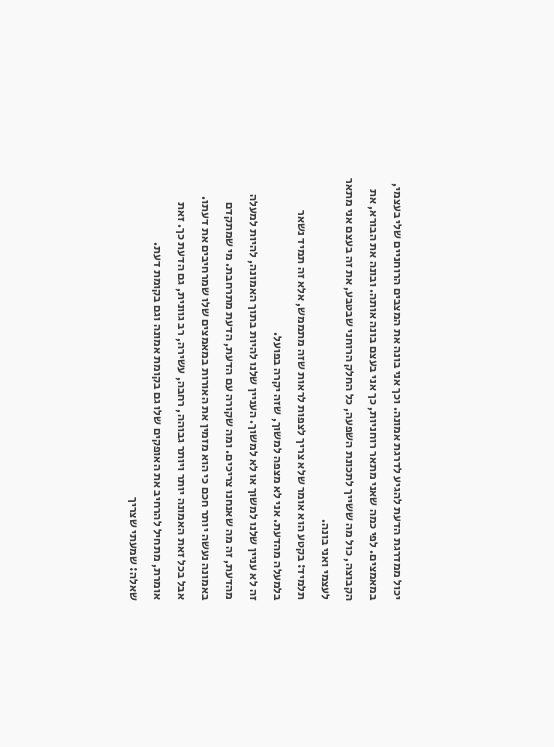יכול ממדרגת הדעת להגיע לדרגת אמונה. וכך אני בונה את המצבים הרוחניים שלי בעצמי, במאמצים. לפי כמה שאני מתאר רוחניות, כך אני בעצם בונה אותה. ובונה את הבורא, את הקבוצה, כול מה ששייך לתכונת השפעה, כל החלק הרוחני שבטבע, את זה בעצם אני מתאר לעצמי ואני בונה.
תלמיד: בקטע הוא אומר שלא צריך לצפות לראות שזה מתממש, אלא זה תמיד נשאר בלמעלה מהדעת. אני לא מצפה למשוך, שזה יקרה בפועל.
זה לא עניין שלנו למשוך או לא למשוך. העניין שלנו להיות בתוך האמונה, להיות למעלה מהדעת, זה מה שאנחנו צריכים. ומה שקורה עם הדעת, הדעת מתרחבת. מי שמתקדם באמונה נעשה יותר חכם כי הוא מזמין את האורות במאמצים שלו שמרחיבים את דעתו. אבל בכל זאת האמונה יותר ויותר גבוהה, רחבה, עשירה, רב גוונית, גם הדעת כך. זאת אומרת, מתחיל להרחיב את האופקים שלו גם בקומת אמונה וגם בקומת דעת.
שאלה: שמעתי שצריך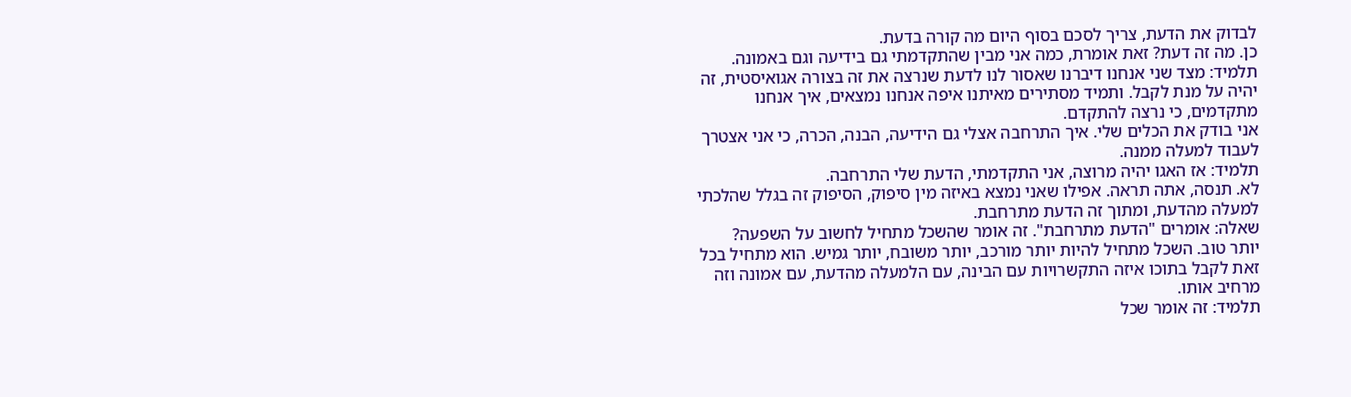לבדוק את הדעת, צריך לסכם בסוף היום מה קורה בדעת.
כן. מה זה דעת? זאת אומרת, כמה אני מבין שהתקדמתי גם בידיעה וגם באמונה.
תלמיד: מצד שני אנחנו דיברנו שאסור לנו לדעת שנרצה את זה בצורה אגואיסטית, זה יהיה על מנת לקבל. ותמיד מסתירים מאיתנו איפה אנחנו נמצאים, איך אנחנו מתקדמים, כי נרצה להתקדם.
אני בודק את הכלים שלי. איך התרחבה אצלי גם הידיעה, הבנה, הכרה, כי אני אצטרך לעבוד למעלה ממנה.
תלמיד: אז האגו יהיה מרוצה, אני התקדמתי, הדעת שלי התרחבה.
לא. תנסה, אתה תראה. אפילו שאני נמצא באיזה מין סיפוק, הסיפוק זה בגלל שהלכתי למעלה מהדעת, ומתוך זה הדעת מתרחבת.
שאלה: אומרים "הדעת מתרחבת". זה אומר שהשכל מתחיל לחשוב על השפעה?
יותר טוב. השכל מתחיל להיות יותר מורכב, יותר משובח, יותר גמיש. הוא מתחיל בכל זאת לקבל בתוכו איזה התקשרויות עם הבינה, עם הלמעלה מהדעת, עם אמונה וזה מרחיב אותו.
תלמיד: זה אומר שכל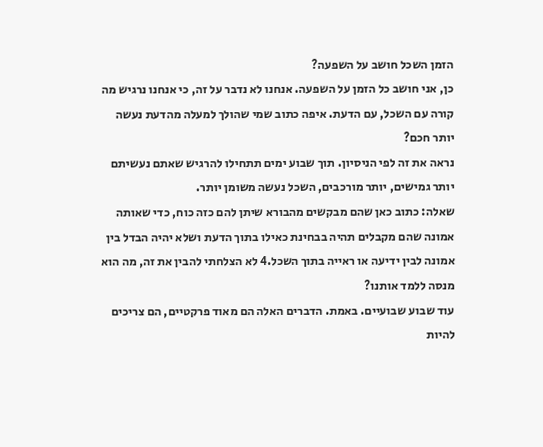הזמן השכל חושב על השפעה?
כן, אני חושב כל הזמן על השפעה. אנחנו לא נדבר על זה, כי אנחנו נרגיש מה קורה עם השכל, עם הדעת. איפה כתוב שמי שהולך למעלה מהדעת נעשה יותר חכם?
נראה את זה לפי הניסיון. תוך שבוע ימים תתחילו להרגיש שאתם נעשיתם יותר גמישים, יותר מורכבים, השכל נעשה משומן יותר.
שאלה: כתוב כאן שהם מבקשים מהבורא שיתן להם כזה כוח, כדי שאותה אמונה שהם מקבלים תהיה בבחינת כאילו בתוך הדעת ושלא יהיה הבדל בין אמונה לבין ידיעה או ראייה בתוך השכל.4 לא הצלחתי להבין את זה, מה הוא מנסה ללמד אותנו?
עוד שבוע שבועיים. באמת. הדברים האלה הם מאוד פרקטיים, הם צריכים להיות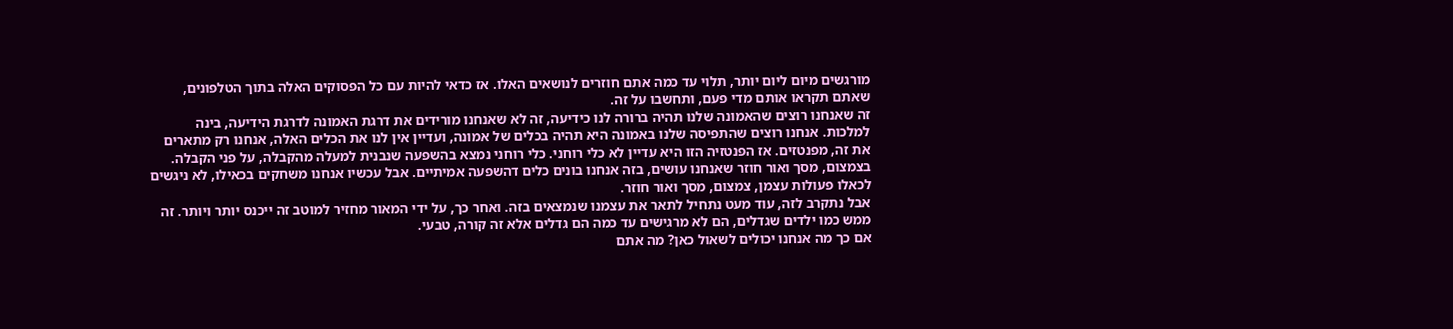מורגשים מיום ליום יותר, תלוי עד כמה אתם חוזרים לנושאים האלו. אז כדאי להיות עם כל הפסוקים האלה בתוך הטלפונים, שאתם תקראו אותם מדי פעם, ותחשבו על זה.
זה שאנחנו רוצים שהאמונה שלנו תהיה ברורה לנו כידיעה, זה לא שאנחנו מורידים את דרגת האמונה לדרגת הידיעה, בינה למלכות. אנחנו רוצים שהתפיסה שלנו באמונה היא תהיה בכלים של אמונה, ועדיין אין לנו את הכלים האלה, אנחנו רק מתארים את זה, מפנטזים. אז הפנטזיה הזו היא עדיין לא כלי רוחני. כלי רוחני נמצא בהשפעה שנבנית למעלה מהקבלה, על פני הקבלה. בצמצום, מסך ואור חוזר שאנחנו עושים, בזה אנחנו בונים כלים דהשפעה אמיתיים. אבל עכשיו אנחנו משחקים בכאילו, לא ניגשים לכאלו פעולות עצמן, צמצום, מסך ואור חוזר.
אבל נתקרב לזה, עוד מעט נתחיל לתאר את עצמנו שנמצאים בזה. ואחר כך, על ידי המאור מחזיר למוטב זה ייכנס יותר ויותר. זה ממש כמו ילדים שגדלים, הם לא מרגישים עד כמה הם גדלים אלא זה קורה, טבעי.
אם כך מה אנחנו יכולים לשאול כאן? מה אתם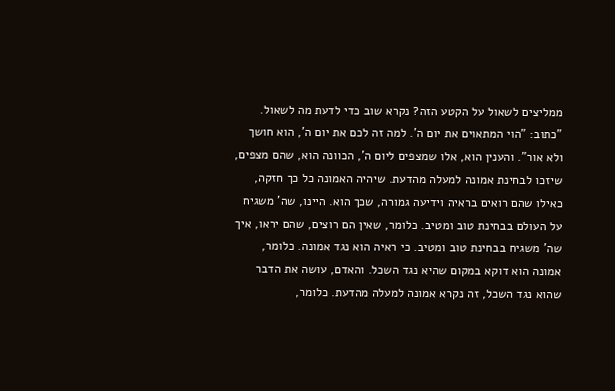ממליצים לשאול על הקטע הזה? נקרא שוב כדי לדעת מה לשאול.
"כתוב: "הוי המתאוים את יום ה'. למה זה לכם את יום ה', הוא חושך ולא אור". והענין הוא, אלו שמצפים ליום ה', הכוונה הוא, שהם מצפים, שיזכו לבחינת אמונה למעלה מהדעת. שיהיה האמונה כל כך חזקה, כאילו שהם רואים בראיה וידיעה גמורה, שכך הוא. היינו, שה' משגיח על העולם בבחינת טוב ומטיב. כלומר, שאין הם רוצים, שהם יראו, איך שה' משגיח בבחינת טוב ומטיב. כי ראיה הוא נגד אמונה. כלומר, אמונה הוא דוקא במקום שהיא נגד השכל. והאדם, עושה את הדבר שהוא נגד השכל, זה נקרא אמונה למעלה מהדעת. כלומר,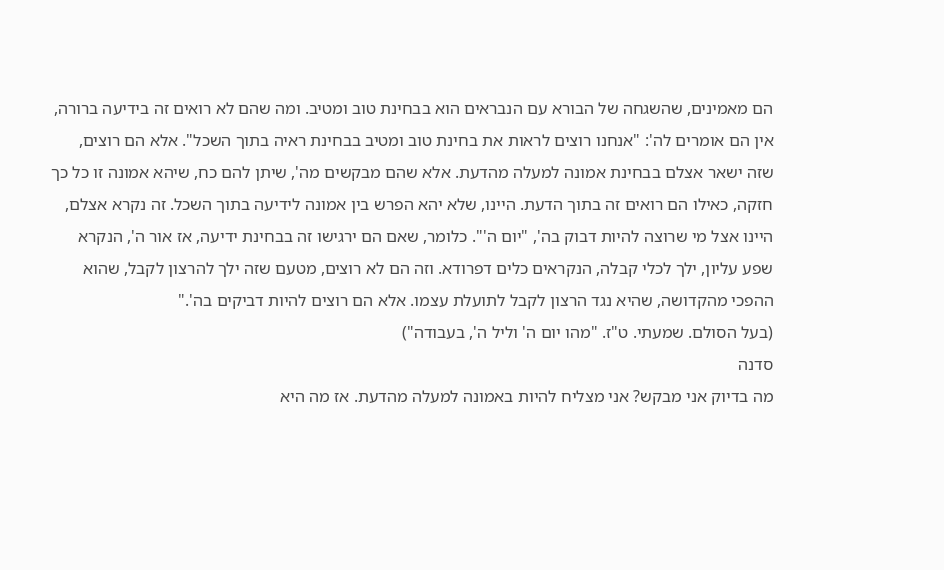הם מאמינים, שהשגחה של הבורא עם הנבראים הוא בבחינת טוב ומטיב. ומה שהם לא רואים זה בידיעה ברורה, אין הם אומרים לה': "אנחנו רוצים לראות את בחינת טוב ומטיב בבחינת ראיה בתוך השכל". אלא הם רוצים, שזה ישאר אצלם בבחינת אמונה למעלה מהדעת. אלא שהם מבקשים מה', שיתן להם כח, שיהא אמונה זו כל כך חזקה, כאילו הם רואים זה בתוך הדעת. היינו, שלא יהא הפרש בין אמונה לידיעה בתוך השכל. זה נקרא אצלם, היינו אצל מי שרוצה להיות דבוק בה', "יום ה'". כלומר, שאם הם ירגישו זה בבחינת ידיעה, אז אור ה', הנקרא שפע עליון, ילך לכלי קבלה, הנקראים כלים דפרודא. וזה הם לא רוצים, מטעם שזה ילך להרצון לקבל, שהוא ההפכי מהקדושה, שהיא נגד הרצון לקבל לתועלת עצמו. אלא הם רוצים להיות דביקים בה'."
(בעל הסולם. שמעתי. ט"ז. "מהו יום ה' וליל ה', בעבודה")
סדנה
מה בדיוק אני מבקש? אני מצליח להיות באמונה למעלה מהדעת. אז מה היא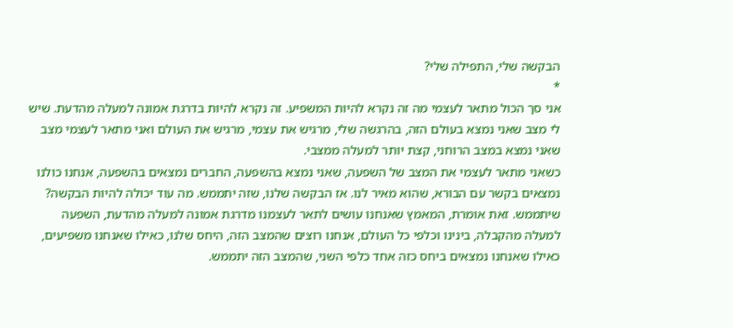הבקשה שלי, התפילה שלי?
*
אני סך הכול מתאר לעצמי מה זה נקרא להיות המשפיע. זה נקרא להיות בדרגת אמונה למעלה מהדעת. שיש לי מצב שאני נמצא בעולם הזה, בהרגשה שלי, מרגיש את עצמי, מרגיש את העולם ואני מתאר לעצמי מצב שאני נמצא במצב הרוחני, קצת יותר למעלה ממצבי.
כשאני מתאר לעצמי את המצב של השפעה, שאני נמצא בהשפעה, החברים נמצאים בהשפעה, אנחנו כולנו נמצאים בקשר עם הבורא, שהוא מאיר לנו. אז הבקשה שלנו, שזה יתממש. מה עוד יכולה להיות הבקשה? שיתממש. זאת אומרת, המאמץ שאנחנו עושים לתאר לעצמנו מדרגת אמונה למעלה מהדעת, השפעה למעלה מהקבלה, בינינו וכלפי כל העולם, אנחנו רוצים שהמצב הזה, היחס שלנו, כאילו שאנחנו משפיעים, כאילו שאנחנו נמצאים ביחס כזה אחד כלפי השני, שהמצב הזה יתממש.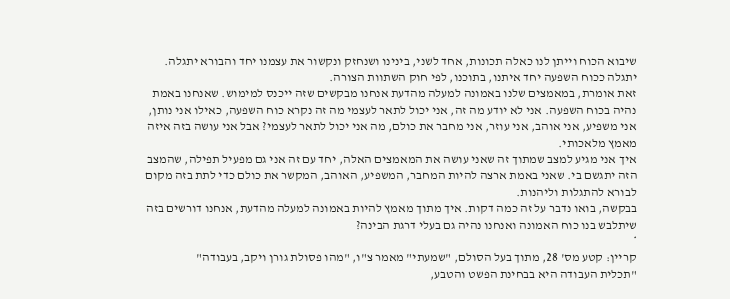שיבוא הכוח וייתן לנו כאלה תכונות, אחד לשני, בינינו ושנחזק ונקשור את עצמנו יחד והבורא יתגלה. יתגלה ככוח השפעה יחד איתנו, בתוכנו, לפי חוק השתוות הצורה.
זאת אומרת, במאמצים שלנו באמונה למעלה מהדעת אנחנו מבקשים שזה ייכנס למימוש. שאנחנו באמת נהיה בכוח השפעה. אני לא יודע מה זה, אני יכול לתאר לעצמי מה זה נקרא כוח השפעה, כאילו אני נותן, אני משפיע, אני אוהב, אני עוזר, אני מחבר את כולם, מה אני יכול לתאר לעצמי? אבל אני עושה בזה איזה מאמץ מלאכותי.
איך אני מגיע למצב שמתוך זה שאני עושה את המאמצים האלה, יחד עם זה אני גם מפעיל תפילה, שהמצב הזה יתגשם בי. שאני באמת ארצה להיות המחבר, המשפיע, האוהב, המקשר את כולם כדי לתת בזה מקום לבורא להתגלות וליהנות.
בבקשה, בואו נדבר על זה כמה דקות. איך מתוך מאמץ להיות באמונה למעלה מהדעת, אנחנו דורשים בזה שיתלבש בנו כוח האמונה ואנחנו נהיה גם בעלי דרגת הבינה?
*
קריין: קטע מס' 28, מתוך בעל הסולם, "שמעתי" מאמר צ"ו, "מהו פסולת גורן ויקב, בעבודה"
"תכלית העבודה היא בבחינת הפשט והטבע,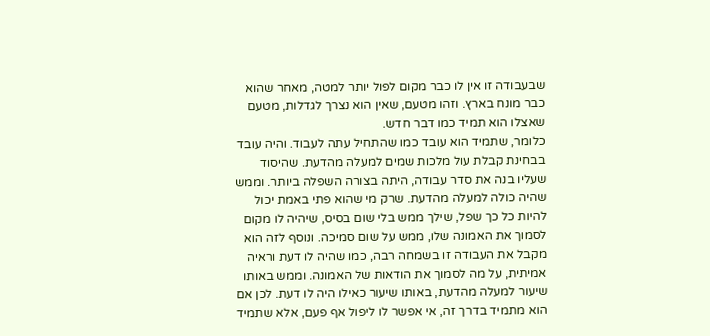שבעבודה זו אין לו כבר מקום לפול יותר למטה, מאחר שהוא כבר מונח בארץ. וזהו מטעם, שאין הוא נצרך לגדלות, מטעם שאצלו הוא תמיד כמו דבר חדש.
כלומר, שתמיד הוא עובד כמו שהתחיל עתה לעבוד. והיה עובד בבחינת קבלת עול מלכות שמים למעלה מהדעת. שהיסוד שעליו בנה את סדר עבודה, היתה בצורה השפלה ביותר. וממש שהיה כולה למעלה מהדעת. שרק מי שהוא פתי באמת יכול להיות כל כך שפל, שילך ממש בלי שום בסיס, שיהיה לו מקום לסמוך את האמונה שלו, ממש על שום סמיכה. ונוסף לזה הוא מקבל את העבודה זו בשמחה רבה, כמו שהיה לו דעת וראיה אמיתית, על מה לסמוך את הודאות של האמונה. וממש באותו שיעור למעלה מהדעת, באותו שיעור כאילו היה לו דעת. לכן אם הוא מתמיד בדרך זה, אי אפשר לו ליפול אף פעם, אלא שתמיד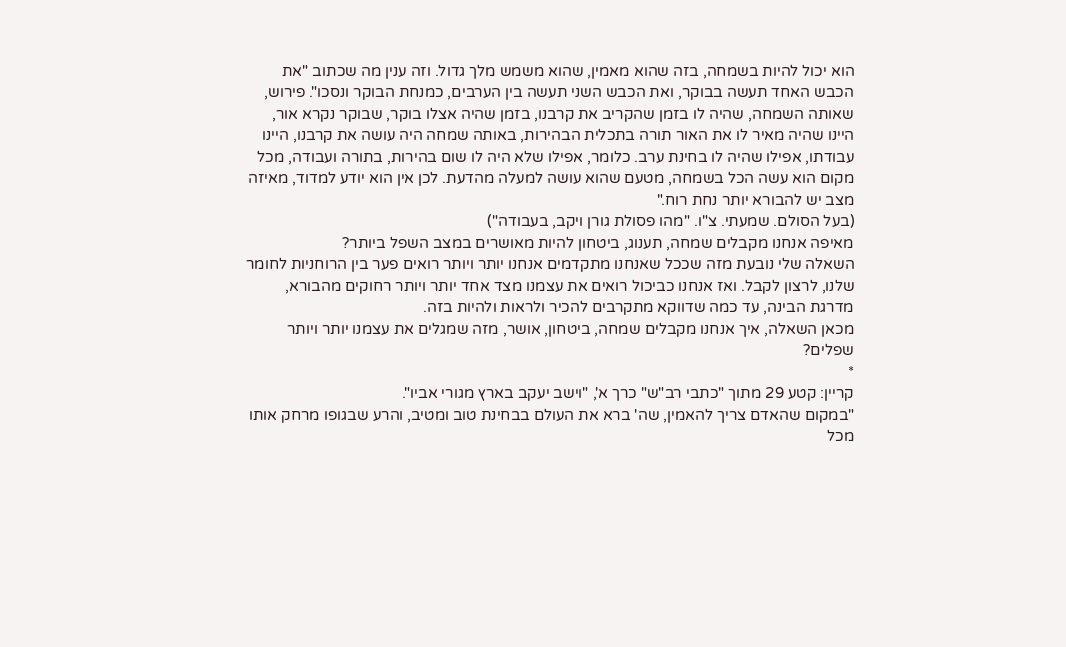הוא יכול להיות בשמחה, בזה שהוא מאמין, שהוא משמש מלך גדול. וזה ענין מה שכתוב "את הכבש האחד תעשה בבוקר, ואת הכבש השני תעשה בין הערבים, כמנחת הבוקר ונסכו". פירוש, שאותה השמחה, שהיה לו בזמן שהקריב את קרבנו, בזמן שהיה אצלו בוקר, שבוקר נקרא אור, היינו שהיה מאיר לו את האור תורה בתכלית הבהירות, באותה שמחה היה עושה את קרבנו, היינו עבודתו, אפילו שהיה לו בחינת ערב. כלומר, אפילו שלא היה לו שום בהירות, בתורה ועבודה, מכל מקום הוא עשה הכל בשמחה, מטעם שהוא עושה למעלה מהדעת. לכן אין הוא יודע למדוד, מאיזה מצב יש להבורא יותר נחת רוח."
(בעל הסולם. שמעתי. צ"ו. "מהו פסולת גורן ויקב, בעבודה")
מאיפה אנחנו מקבלים שמחה, תענוג, ביטחון להיות מאושרים במצב השפל ביותר?
השאלה שלי נובעת מזה שככל שאנחנו מתקדמים אנחנו יותר ויותר רואים פער בין הרוחניות לחומר שלנו, לרצון לקבל. ואז אנחנו כביכול רואים את עצמנו מצד אחד יותר ויותר רחוקים מהבורא, מדרגת הבינה, עד כמה שדווקא מתקרבים להכיר ולראות ולהיות בזה.
מכאן השאלה, איך אנחנו מקבלים שמחה, ביטחון, אושר, מזה שמגלים את עצמנו יותר ויותר שפלים?
*
קריין: קטע 29 מתוך "כתבי רב"ש" כרך א', "וישב יעקב בארץ מגורי אביו".
"במקום שהאדם צריך להאמין, שה' ברא את העולם בבחינת טוב ומטיב, והרע שבגופו מרחק אותו מכל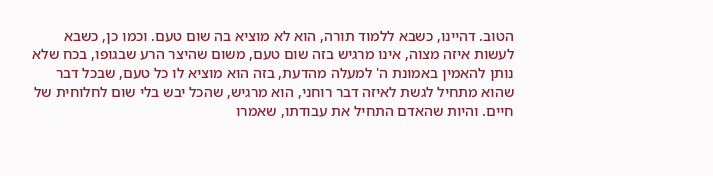הטוב. דהיינו, כשבא ללמוד תורה, הוא לא מוציא בה שום טעם. וכמו כן, כשבא לעשות איזה מצוה, אינו מרגיש בזה שום טעם, משום שהיצר הרע שבגופו, בכח שלא נותן להאמין באמונת ה' למעלה מהדעת, בזה הוא מוציא לו כל טעם, שבכל דבר שהוא מתחיל לגשת לאיזה דבר רוחני, הוא מרגיש, שהכל יבש בלי שום לחלוחית של חיים. והיות שהאדם התחיל את עבודתו, שאמרו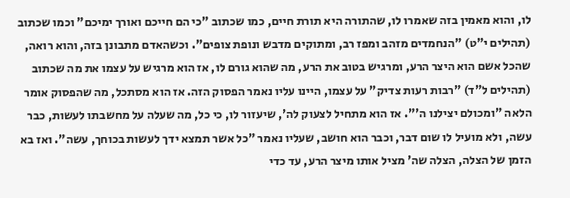לו, והוא מאמין בזה שאמרו לו, שהתורה היא תורת חיים, כמו שכתוב "כי הם חייכם ואורך ימיכם" וכמו שכתוב (תהילים י"ט) "הנחמדים מזהב ומפז רב, ומתוקים מדבש ונופת צופים". וכשהאדם מתבונן בזה, והוא רואה, שהכל אשם הוא היצר הרע, ומרגיש בטוב את הרע, מה שהוא גורם לו, אז הוא מרגיש על עצמו את מה שכתוב (תהילים ל"ד) "רבות רעות צדיק" על עצמו, היינו עליו נאמר הפסוק הזה. אז הוא מסתכל, מה שהפסוק אומר הלאה "ומכולם יצילנו ה'". אז הוא מתחיל לצעוק לה', שיעזור לו, כי כל, מה שעלה על מחשבתו לעשות, כבר עשה, ולא מועיל לו שום דבר, וכבר הוא חושב, שעליו נאמר "כל אשר תמצא ידך לעשות בכוחך, עשה". ואז בא הזמן של הצלה, הצלה שה' מציל אותו מיצר הרע, עד כדי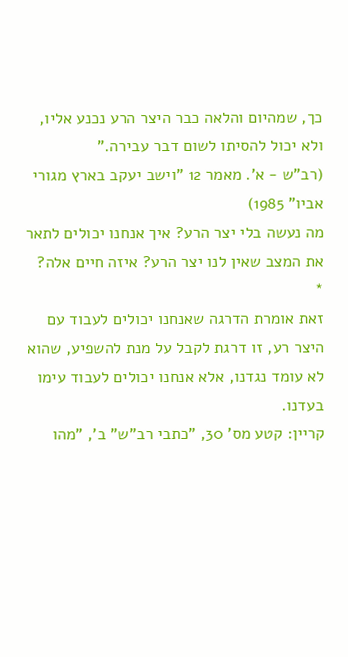כך, שמהיום והלאה כבר היצר הרע נכנע אליו, ולא יכול להסיתו לשום דבר עבירה."
(רב"ש - א'. מאמר 12 "וישב יעקב בארץ מגורי אביו" 1985)
מה נעשה בלי יצר הרע? איך אנחנו יכולים לתאר את המצב שאין לנו יצר הרע? איזה חיים אלה?
*
זאת אומרת הדרגה שאנחנו יכולים לעבוד עם היצר רע, זו דרגת לקבל על מנת להשפיע, שהוא לא עומד נגדנו, אלא אנחנו יכולים לעבוד עימו בעדנו.
קריין: קטע מס' 30, "כתבי רב"ש" ב', "מהו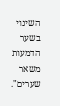השינוי בשער הדמעות משאר שערים".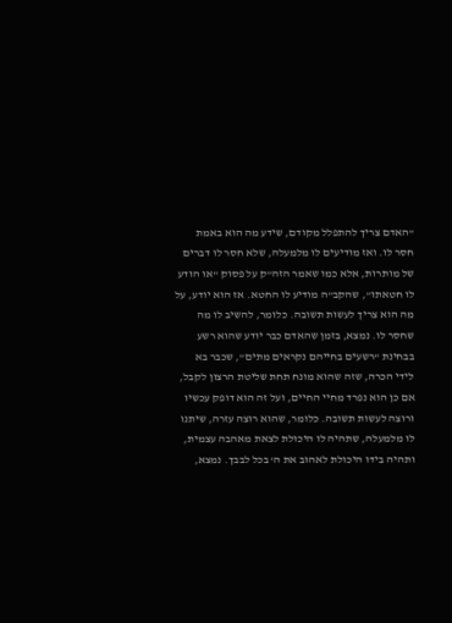"האדם צריך להתפלל מקודם, שידע מה הוא באמת חסר לו. ואז מודיעים לו מלמעלה, שלא חסר לו דברים של מותרות, אלא כמו שאמר הזה"ק על פסוק "או הודע לו חטאתו", שהקב"ה מודיע לו החטא. אז הוא יודע, על מה הוא צריך לעשות תשובה. כלומר, להשיב לו מה שחסר לו. נמצא, בזמן שהאדם כבר יודע שהוא רשע בבחינת "רשעים בחייהם נקראים מתים", שכבר בא לידי הכרה, שזה שהוא מונח תחת שליטת הרצון לקבל, אם כן הוא נפרד מחיי החיים, ועל זה הוא דופק עכשיו ורוצה לעשות תשובה. כלומר, שהוא רוצה עזרה, שיתנו לו מלמעלה, שתהיה לו היכולת לצאת מאהבה עצמית, ותהיה בידו היכולת לאהוב את ה' בכל לבבך. נמצא,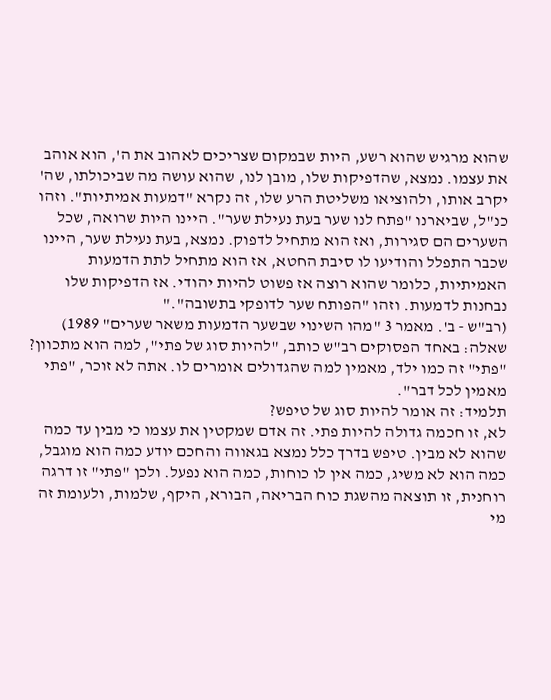שהוא מרגיש שהוא רשע, היות שבמקום שצריכים לאהוב את ה', הוא אוהב את עצמו. נמצא, שהדפיקות שלו, מובן לנו, שהוא עושה מה שביכולתו, שה' יקרב אותו, ולהוציאו משליטת הרע שלו, זה נקרא "דמעות אמיתיות". וזהו כנ"ל, שביארנו "פתח לנו שער בעת נעילת שער". היינו היות שרואה, שכל השערים הם סגירות, ואז הוא מתחיל לדפוק. נמצא, בעת נעילת שער, היינו שכבר התפלל והודיעו לו סיבת החטא, אז הוא מתחיל לתת הדמעות האמיתיות, כלומר שהוא רוצה אז פשוט להיות יהודי. אז הדפיקות שלו נבחנות לדמעות. וזהו "הפותח שער לדופקי בתשובה"."
(רב"ש - ב'. מאמר 3 "מהו השינוי שבשער הדמעות משאר שערים" 1989)
שאלה: באחד הפסוקים רב"ש כותב, "להיות סוג של פתי", למה הוא מתכוון?
"פתי" זה כמו ילד, מאמין למה שהגדולים אומרים לו. אתה לא זוכר, "פתי מאמין לכל דבר".
תלמיד: זה אומר להיות סוג של טיפש?
לא, זו חכמה גדולה להיות פתי. זה אדם שמקטין את עצמו כי מבין עד כמה שהוא לא מבין. טיפש בדרך כלל נמצא בגאווה והחכם יודע כמה הוא מוגבל, כמה הוא לא משיג, כמה אין לו כוחות, כמה הוא נפעל. ולכן "פתי" זו דרגה רוחנית, זו תוצאה מהשגת כוח הבריאה, הבורא, היקף, שלמות, ולעומת זה מי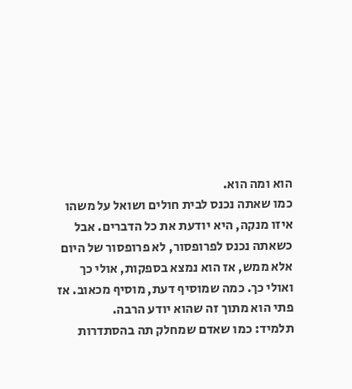הוא ומה הוא.
כמו שאתה נכנס לבית חולים ושואל על משהו איזו מנקה, היא יודעת את כל הדברים. אבל כשאתה נכנס לפרופסור, לא פרופסור של היום אלא ממש, אז הוא נמצא בספקות, אולי כך ואולי כך. כמה שמוסיף דעת, מוסיף מכאוב. אז פתי הוא מתוך זה שהוא יודע הרבה.
תלמיד: כמו שאדם שמחלק תה בהסתדרות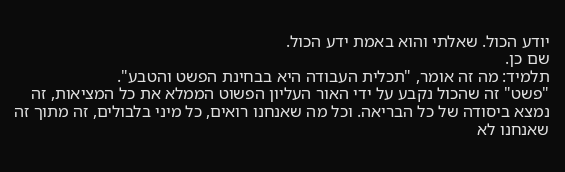יודע הכול. שאלתי והוא באמת ידע הכול.
שם כן.
תלמיד: מה זה אומר, "תכלית העבודה היא בבחינת הפשט והטבע".
"פשט" זה שהכול נקבע על ידי האור העליון הפשוט הממלא את כל המציאות, זה נמצא ביסודה של כל הבריאה. וכל מה שאנחנו רואים, כל מיני בלבולים, זה מתוך זה שאנחנו לא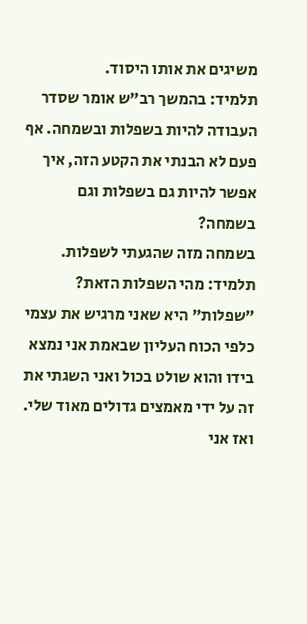משיגים את אותו היסוד.
תלמיד: בהמשך רב"ש אומר שסדר העבודה להיות בשפלות ובשמחה. אף פעם לא הבנתי את הקטע הזה, איך אפשר להיות גם בשפלות וגם בשמחה?
בשמחה מזה שהגעתי לשפלות.
תלמיד: מהי השפלות הזאת?
"שפלות" היא שאני מרגיש את עצמי כלפי הכוח העליון שבאמת אני נמצא בידו והוא שולט בכול ואני השגתי את זה על ידי מאמצים גדולים מאוד שלי. ואז אני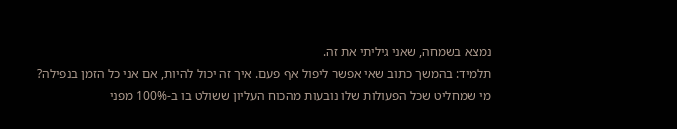נמצא בשמחה, שאני גיליתי את זה.
תלמיד: בהמשך כתוב שאי אפשר ליפול אף פעם. איך זה יכול להיות, אם אני כל הזמן בנפילה?
מי שמחליט שכל הפעולות שלו נובעות מהכוח העליון ששולט בו ב-100% מפני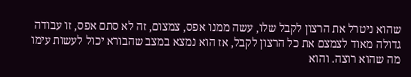שהוא ניטרל את הרצון לקבל שלו, עשה ממנו אפס, צמצום, זה לא סתם אפס, זו עבודה גדולה מאוד לצמצם את כל הרצון לקבל, אז הוא נמצא במצב שהבורא יכול לעשות עימו מה שהוא רוצה. והוא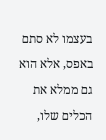בעצמו לא סתם באפס, אלא הוא גם ממלא את הכלים שלו,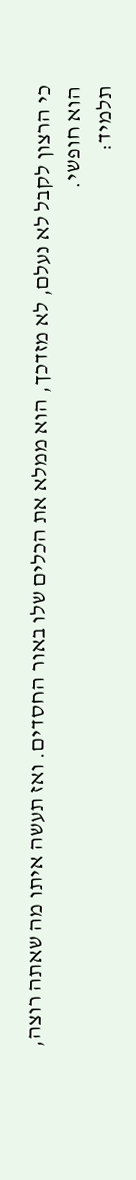כי הרצון לקבל לא נעלם, לא מזדכך, הוא ממלא את הכלים שלו באור החסדים. ואז תעשה איתו מה שאתה רוצה, הוא חופשי.
תלמיד: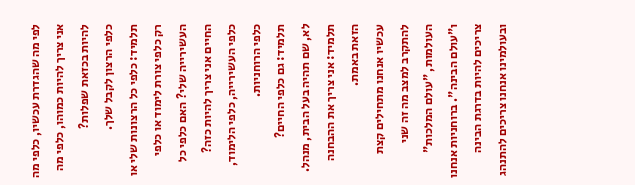לפי מה שהגדרת עכשיו, כלפי מה אני צריך להיות כמוהו, כלפי מה להיות בכזאת שפלות?
כלפי הרצון לקבל שלך.
תלמיד: כלפי כל הרצונות שלי או רק כלפי צורת לימוד או כלפי העשירייה שלי? האם כלפי כל החיים אני צריך להיות כזה?
כלפי העשירייה, כלפי הלימוד, כלפי הרוחניות.
תלמיד: גם כלפי החיים?
לא, שם תהיה בעל הבית, מנהל.
תלמיד: אני צריך את ההבחנה הזאת באמת.
עכשיו אנחנו מתחילים קצת להתקרב למצב מה זה שני העולמות, "עולם המלכות" ו"עולם הבינה". ברוחניות אנחנו צריכים להיות בדרגת הבינה ובעולמינו אנחנו צריכים להתנהג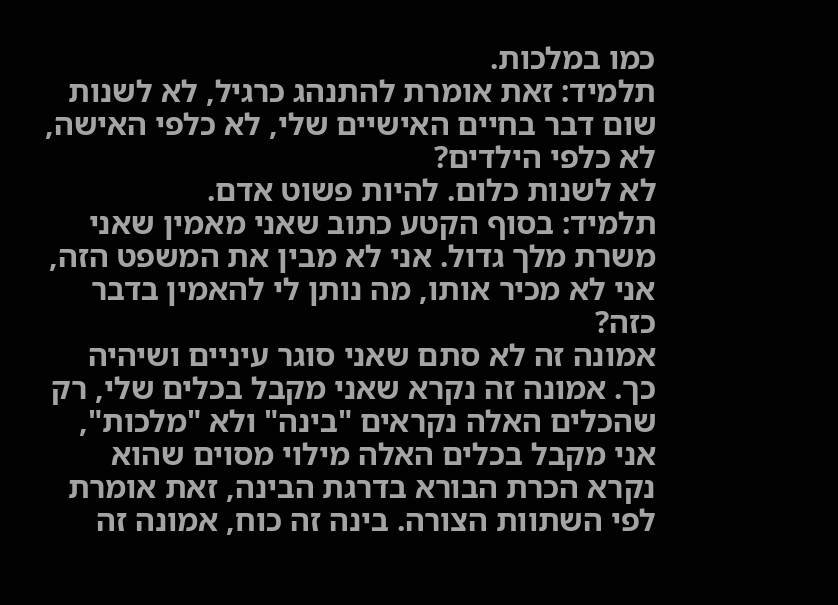כמו במלכות.
תלמיד: זאת אומרת להתנהג כרגיל, לא לשנות שום דבר בחיים האישיים שלי, לא כלפי האישה, לא כלפי הילדים?
לא לשנות כלום. להיות פשוט אדם.
תלמיד: בסוף הקטע כתוב שאני מאמין שאני משרת מלך גדול. אני לא מבין את המשפט הזה, אני לא מכיר אותו, מה נותן לי להאמין בדבר כזה?
אמונה זה לא סתם שאני סוגר עיניים ושיהיה כך. אמונה זה נקרא שאני מקבל בכלים שלי, רק שהכלים האלה נקראים "בינה" ולא "מלכות", אני מקבל בכלים האלה מילוי מסוים שהוא נקרא הכרת הבורא בדרגת הבינה, זאת אומרת לפי השתוות הצורה. בינה זה כוח, אמונה זה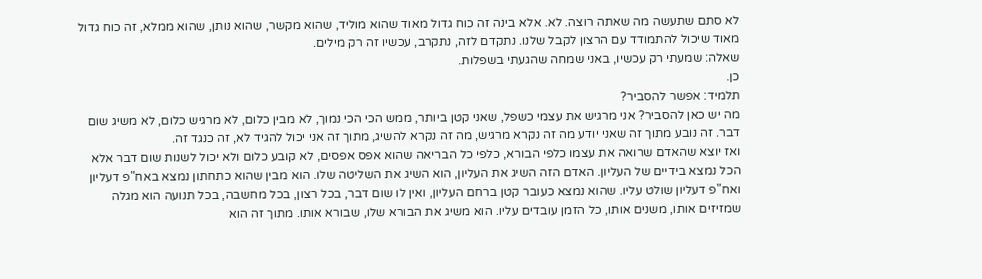לא סתם שתעשה מה שאתה רוצה. לא. אלא בינה זה כוח גדול מאוד שהוא מוליד, שהוא מקשר, שהוא נותן, שהוא ממלא, זה כוח גדול מאוד שיכול להתמודד עם הרצון לקבל שלנו. נתקדם לזה, נתקרב, עכשיו זה רק מילים.
שאלה: שמעתי רק עכשיו, באני שמחה שהגעתי בשפלות.
כן.
תלמיד: אפשר להסביר?
מה יש כאן להסביר? אני מרגיש את עצמי כשפל, שאני קטן ביותר, ממש הכי הכי נמוך, לא מבין כלום, לא מרגיש כלום, לא משיג שום דבר. זה נובע מתוך זה שאני יודע מה זה נקרא מרגיש, מה זה נקרא להשיג, מתוך זה אני יכול להגיד לא, זה כנגד זה.
ואז יוצא שהאדם שרואה את עצמו כלפי הבורא, כלפי כל הבריאה שהוא אפס אפסים, לא קובע כלום ולא יכול לשנות שום דבר אלא הכל נמצא בידיים של העליון. האדם הזה השיג את העליון, הוא השיג את השליטה שלו. הוא מבין שהוא כתחתון נמצא באח"פ דעליון ואח"פ דעליון שולט עליו. שהוא נמצא כעובר קטן ברחם העליון, ואין לו שום דבר, בכל רצון, בכל מחשבה, בכל תנועה הוא מגלה שמזיזים אותו, משנים אותו, כל הזמן עובדים עליו. הוא משיג את הבורא שלו, שבורא אותו. מתוך זה הוא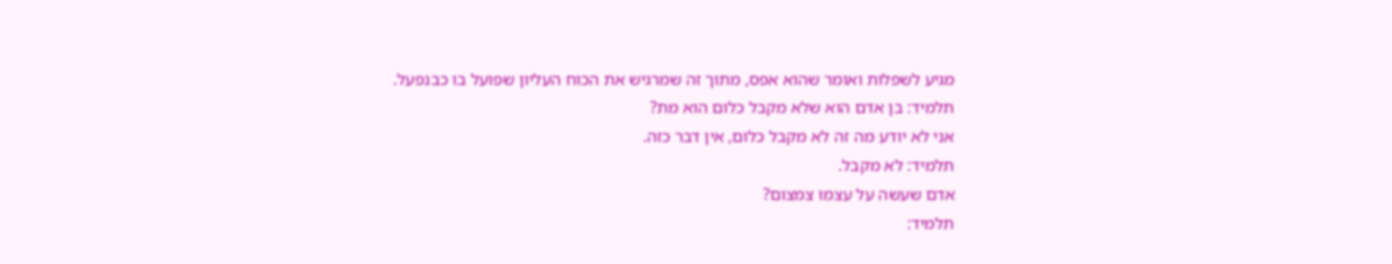מגיע לשפלות ואומר שהוא אפס, מתוך זה שמרגיש את הכוח העליון שפועל בו כבנפעל.
תלמיד: בן אדם הוא שלא מקבל כלום הוא מת?
אני לא יודע מה זה לא מקבל כלום, אין דבר כזה.
תלמיד: לא מקבל.
אדם שעשה על עצמו צמצום?
תלמיד: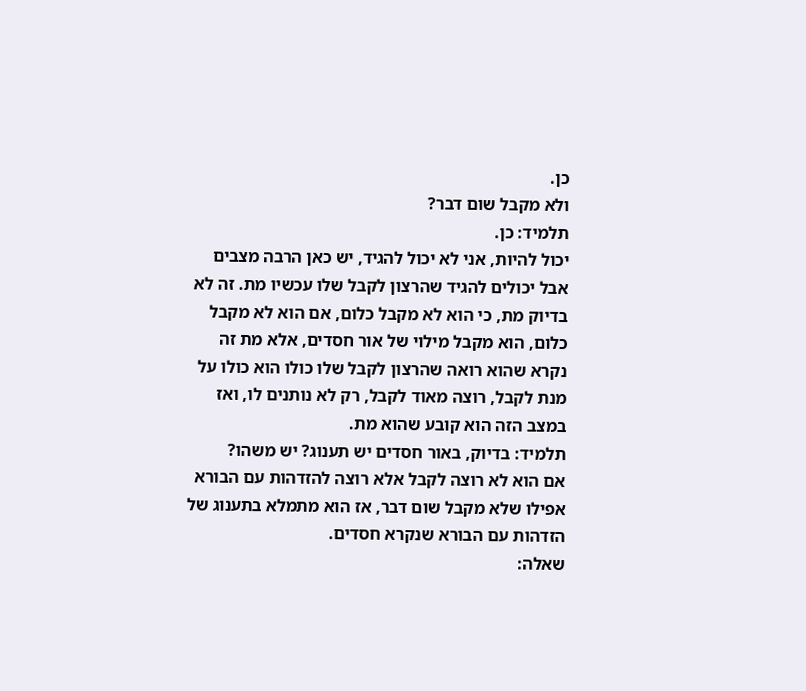כן.
ולא מקבל שום דבר?
תלמיד: כן.
יכול להיות, אני לא יכול להגיד, יש כאן הרבה מצבים אבל יכולים להגיד שהרצון לקבל שלו עכשיו מת. זה לא בדיוק מת, כי הוא לא מקבל כלום, אם הוא לא מקבל כלום, הוא מקבל מילוי של אור חסדים, אלא מת זה נקרא שהוא רואה שהרצון לקבל שלו כולו הוא כולו על מנת לקבל, רוצה מאוד לקבל, רק לא נותנים לו, ואז במצב הזה הוא קובע שהוא מת.
תלמיד: בדיוק, באור חסדים יש תענוג? יש משהו?
אם הוא לא רוצה לקבל אלא רוצה להזדהות עם הבורא אפילו שלא מקבל שום דבר, אז הוא מתמלא בתענוג של הזדהות עם הבורא שנקרא חסדים.
שאלה: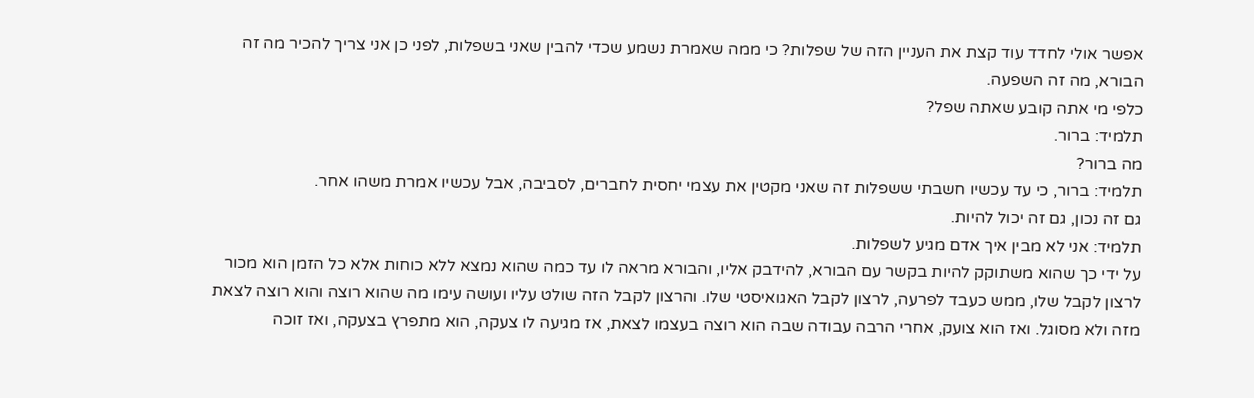אפשר אולי לחדד עוד קצת את העניין הזה של שפלות? כי ממה שאמרת נשמע שכדי להבין שאני בשפלות, לפני כן אני צריך להכיר מה זה הבורא, מה זה השפעה.
כלפי מי אתה קובע שאתה שפל?
תלמיד: ברור.
מה ברור?
תלמיד: ברור, כי עד עכשיו חשבתי ששפלות זה שאני מקטין את עצמי יחסית לחברים, לסביבה, אבל עכשיו אמרת משהו אחר.
גם זה נכון, גם זה יכול להיות.
תלמיד: אני לא מבין איך אדם מגיע לשפלות.
על ידי כך שהוא משתוקק להיות בקשר עם הבורא, להידבק אליו, והבורא מראה לו עד כמה שהוא נמצא ללא כוחות אלא כל הזמן הוא מכור לרצון לקבל שלו, ממש כעבד לפרעה, לרצון לקבל האגואיסטי שלו. והרצון לקבל הזה שולט עליו ועושה עימו מה שהוא רוצה והוא רוצה לצאת מזה ולא מסוגל. ואז הוא צועק, אחרי הרבה עבודה שבה הוא רוצה בעצמו לצאת, אז מגיעה לו צעקה, הוא מתפרץ בצעקה, ואז זוכה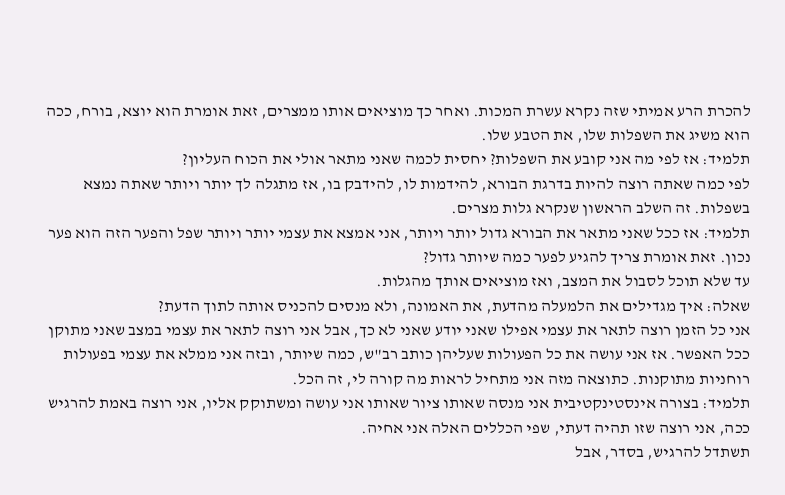להכרת הרע אמיתי שזה נקרא עשרת המכות. ואחר כך מוציאים אותו ממצרים, זאת אומרת הוא יוצא, בורח, ככה הוא משיג את השפלות שלו, את הטבע שלו.
תלמיד: אז לפי מה אני קובע את השפלות? יחסית לכמה שאני מתאר אולי את הכוח העליון?
לפי כמה שאתה רוצה להיות בדרגת הבורא, להידמות לו, להידבק בו, אז מתגלה לך יותר ויותר שאתה נמצא בשפלות. זה השלב הראשון שנקרא גלות מצרים.
תלמיד: אז ככל שאני מתאר את הבורא גדול יותר ויותר, אני אמצא את עצמי יותר ויותר שפל והפער הזה הוא פער נכון. זאת אומרת צריך להגיע לפער כמה שיותר גדול?
עד שלא תוכל לסבול את המצב, ואז מוציאים אותך מהגלות.
שאלה: איך מגדילים את הלמעלה מהדעת, את האמונה, ולא מנסים להכניס אותה לתוך הדעת?
אני כל הזמן רוצה לתאר את עצמי אפילו שאני יודע שאני לא כך, אבל אני רוצה לתאר את עצמי במצב שאני מתוקן ככל האפשר. אז אני עושה את כל הפעולות שעליהן כותב רב"ש, כמה שיותר, ובזה אני ממלא את עצמי בפעולות רוחניות מתוקנות. כתוצאה מזה אני מתחיל לראות מה קורה לי, זה הכל.
תלמיד: בצורה אינסטינקטיבית אני מנסה שאותו ציור שאותו אני עושה ומשתוקק אליו, אני רוצה באמת להרגיש ככה, אני רוצה שזו תהיה דעתי, שפי הכללים האלה אני אחיה.
תשתדל להרגיש, בסדר, אבל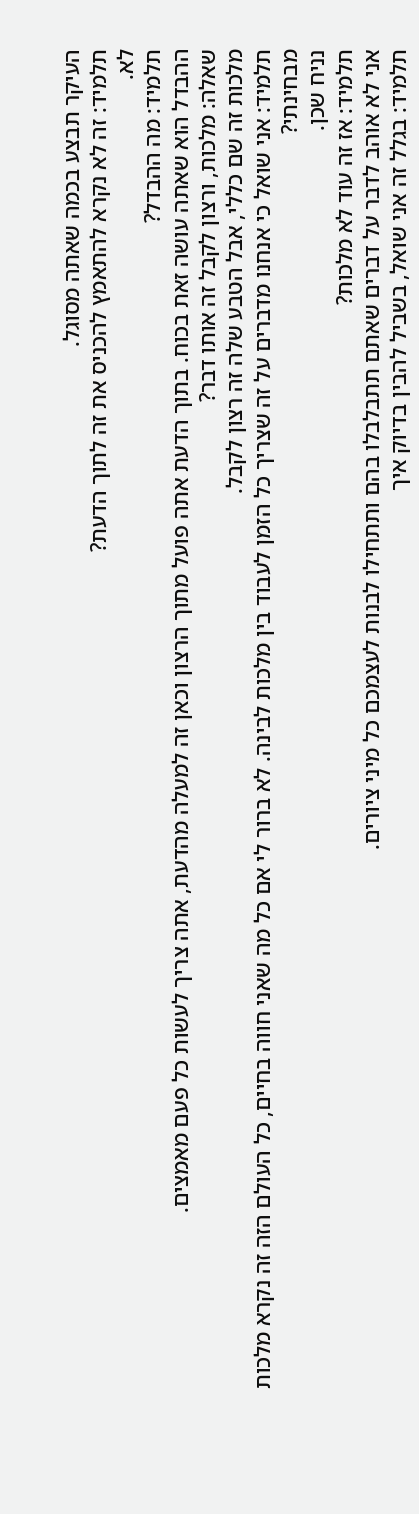העיקר תבצע בכמה שאתה מסוגל.
תלמיד: זה לא נקרא להתאמץ להכניס את זה לתוך הדעת?
לא.
תלמיד: מה ההבדל?
ההבדל הוא שאתה עושה זאת בכוח. בתוך הדעת אתה פועל מתוך הרצון וכאן זה למעלה מהדעת, אתה צריך לעשות כל פעם מאמצים.
שאלה: מלכות, ורצון לקבל זה אותו דבר?
מלכות זה שם כללי, אבל הטבע שלה זה רצון לקבל.
תלמיד: אני שואל כי אנחנו מדברים על זה שצריך כל הזמן לעבוד בין מלכות לבינה. לא ברור לי אם כל מה שאני חווה בחיים, כל העולם הזה זה נקרא מלכות מבחינתי?
נניח שכן.
תלמיד: אז זה עוד לא מלכות?
אני לא אוהב לדבר על דברים שאתם תתבלבלו בהם ותתחילו לבנות לעצמכם כל מיני ציורים.
תלמיד: בגלל זה אני שואל, בשביל להבין בדיוק איך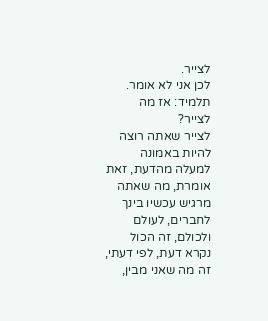לצייר.
לכן אני לא אומר.
תלמיד: אז מה לצייר?
לצייר שאתה רוצה להיות באמונה למעלה מהדעת, זאת אומרת, מה שאתה מרגיש עכשיו בינך לחברים, לעולם ולכולם, זה הכול נקרא דעת, לפי דעתי, זה מה שאני מבין,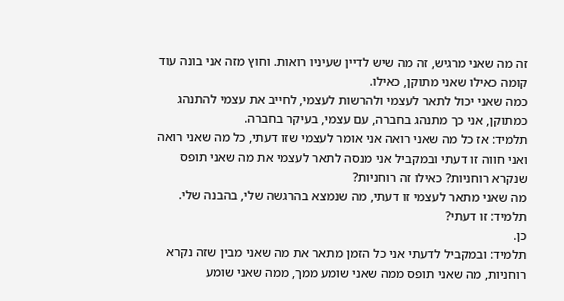זה מה שאני מרגיש, זה מה שיש לדיין שעיניו רואות. וחוץ מזה אני בונה עוד קומה כאילו שאני מתוקן, כאילו.
כמה שאני יכול לתאר לעצמי ולהרשות לעצמי, לחייב את עצמי להתנהג כמתוקן, אני כך מתנהג בחברה, עם עצמי, בעיקר בחברה.
תלמיד: אז כל מה שאני רואה אני אומר לעצמי שזו דעתי, כל מה שאני רואה ואני חווה זו דעתי ובמקביל אני מנסה לתאר לעצמי את מה שאני תופס שנקרא רוחניות? כאילו זה רוחניות?
מה שאני מתאר לעצמי זו דעתי, מה שנמצא בהרגשה שלי, בהבנה שלי.
תלמיד: זו דעתי?
כן.
תלמיד: ובמקביל לדעתי אני כל הזמן מתאר את מה שאני מבין שזה נקרא רוחניות, מה שאני תופס ממה שאני שומע ממך, ממה שאני שומע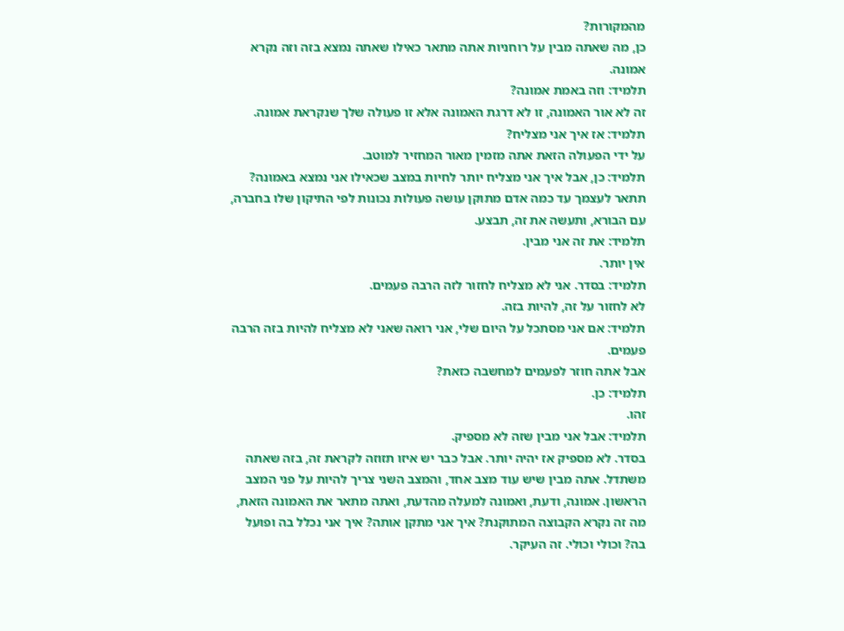מהמקורות?
כן, מה שאתה מבין על רוחניות אתה מתאר כאילו שאתה נמצא בזה וזה נקרא אמונה.
תלמיד: וזה באמת אמונה?
זה לא אור האמונה, זו לא דרגת האמונה אלא זו פעולה שלך שנקראת אמונה.
תלמיד: אז איך אני מצליח?
על ידי הפעולה הזאת אתה מזמין מאור המחזיר למוטב.
תלמיד: כן, אבל איך אני מצליח יותר לחיות במצב שכאילו אני נמצא באמונה?
תתאר לעצמך עד כמה אדם מתוקן עושה פעולות נכונות לפי התיקון שלו בחברה, עם הבורא, ותעשה את זה, תבצע.
תלמיד: את זה אני מבין.
אין יותר.
תלמיד: בסדר. אני לא מצליח לחזור לזה הרבה פעמים.
לא לחזור על זה, להיות בזה.
תלמיד: אם אני מסתכל על היום שלי, אני רואה שאני לא מצליח להיות בזה הרבה פעמים.
אבל אתה חוזר לפעמים למחשבה כזאת?
תלמיד: כן.
זהו.
תלמיד: אבל אני מבין שזה לא מספיק.
בסדר. לא מספיק אז יהיה יותר. אבל כבר יש איזו תזוזה לקראת זה, בזה שאתה משתדל. אתה מבין שיש עוד מצב אחד, והמצב השני צריך להיות על פני המצב הראשון. אמונה, ודעת, ואמונה למעלה מהדעת, ואתה מתאר את האמונה הזאת, מה זה נקרא הקבוצה המתוקנת? איך אני מתקן אותה? איך אני נכלל בה ופועל בה? וכולי וכולי. זה העיקר.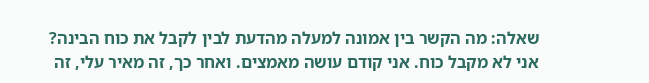שאלה: מה הקשר בין אמונה למעלה מהדעת לבין לקבל את כוח הבינה?
אני לא מקבל כוח. אני קודם עושה מאמצים. ואחר כך, זה מאיר עלי, זה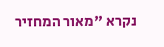נקרא "מאור המחזיר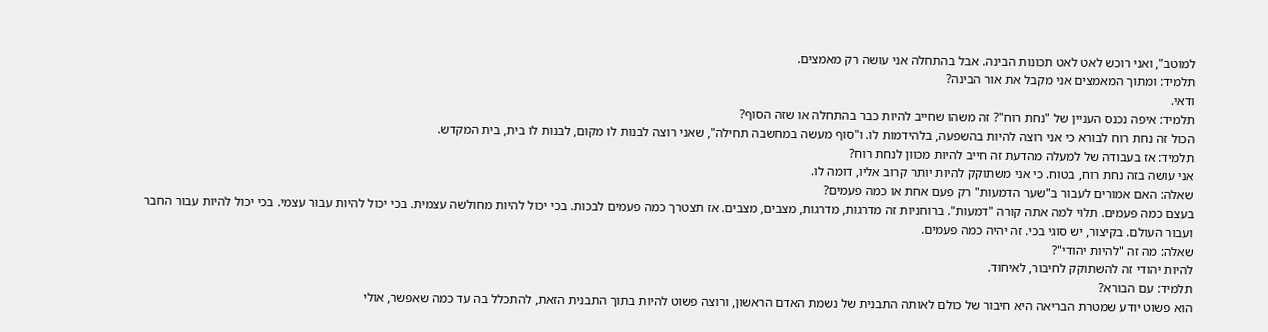למוטב", ואני רוכש לאט לאט תכונות הבינה. אבל בהתחלה אני עושה רק מאמצים.
תלמיד: ומתוך המאמצים אני מקבל את אור הבינה?
ודאי.
תלמיד: איפה נכנס העניין של "נחת רוח"? זה משהו שחייב להיות כבר בהתחלה או שזה הסוף?
הכול זה נחת רוח לבורא כי אני רוצה להיות בהשפעה, בלהידמות לו. ו"סוף מעשה במחשבה תחילה", שאני רוצה לבנות לו מקום, לבנות לו בית, בית המקדש.
תלמיד: אז בעבודה של למעלה מהדעת זה חייב להיות מכוון לנחת רוח?
אני עושה בזה נחת רוח, בטוח. כי אני משתוקק להיות יותר קרוב אליו, דומה לו.
שאלה: האם אמורים לעבור ב"שער הדמעות" רק פעם אחת או כמה פעמים?
בעצם כמה פעמים. תלוי למה אתה קורה "דמעות". ברוחניות זה מדרגות, מדרגות, מצבים, מצבים. אז תצטרך כמה פעמים לבכות. בכי יכול להיות מחולשה עצמית. בכי יכול להיות עבור עצמי. בכי יכול להיות עבור החבר ועבור העולם. בקיצור, יש סוגי בכי. זה יהיה כמה פעמים.
שאלה: מה זה "להיות יהודי"?
להיות יהודי זה להשתוקק לחיבור, לאיחוד.
תלמיד: עם הבורא?
הוא פשוט יודע שמטרת הבריאה היא חיבור של כולם לאותה התבנית של נשמת האדם הראשון, ורוצה פשוט להיות בתוך התבנית הזאת, להתכלל בה עד כמה שאפשר, אולי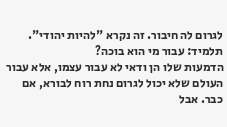לגרום לה חיבור. זה נקרא "להיות יהודי".
תלמיד: עבור מי הוא בוכה?
הדמעות שלו הן ודאי לא עבור עצמו, אלא עבור העולם שלא יכול לגרום נחת רוח לבורא, אם כבר. אבל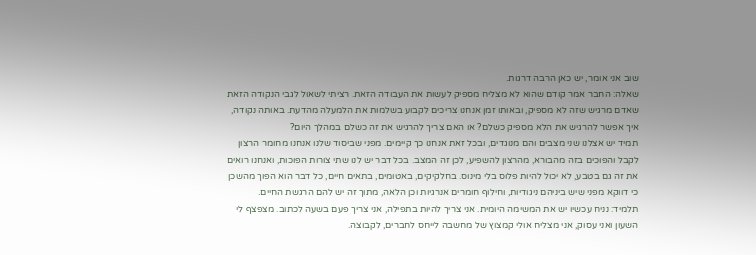שוב אני אומר, יש כאן הרבה דרגות.
שאלה: החבר אמר קודם שהוא לא מצליח מספיק לעשות את העבודה הזאת. רציתי לשאול לגבי הנקודה הזאת שאדם מרגיש שזה לא מספיק, ובאותו זמן אנחנו צריכים לקבוע בשלמות את הלמעלה מהדעת. באותה נקודה, איך אפשר להרגיש את הלא מספיק כשלם? או האם צריך להרגיש את זה כשלם במהלך היום?
תמיד יש אצלנו שני מצבים והם מנוגדים, ובכל זאת אנחנו כך קיימים. מפני שביסוד שלנו אנחנו מחומר הרצון לקבל והפוכים בזה מהבורא, מהרצון להשפיע, לכן זה המצב. בכל דבר יש לנו שתי צורות הפוכות, ואנחנו רואים את זה גם בטבע, לא יכול להיות פלוס בלי מינוס. בחלקיקים, באטומים, בתאים חיים, כל דבר הוא הפוך מהשכן כי דווקא מפני שיש ביניהם ניגודיות, וחילוף חומרים אנרגיות וכן הלאה, מתוך זה יש להם הרגשת החיים.
תלמיד: נניח עכשיו יש את המשימה היומית. אני צריך להיות בתפילה, אני צריך פעם בשעה לכתוב. מצפצף לי השעון ואני עסוק, אני מצליח אולי קמצוץ של מחשבה לייחס לחברים, לקבוצה.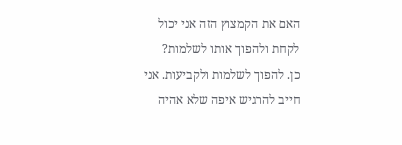האם את הקמצוץ הזה אני יכול לקחת ולהפוך אותו לשלמות?
כן. להפוך לשלמות ולקביעות. אני חייב להרגיש איפה שלא אהיה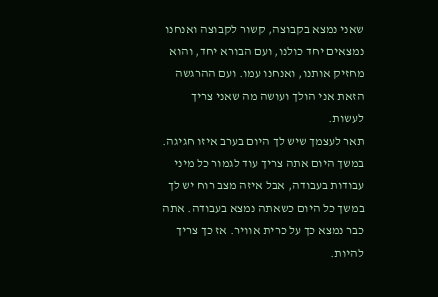שאני נמצא בקבוצה, קשור לקבוצה ואנחנו נמצאים יחד כולנו, ועם הבורא יחד, והוא מחזיק אותנו, ואנחנו עמו. ועם ההרגשה הזאת אני הולך ועושה מה שאני צריך לעשות.
תאר לעצמך שיש לך היום בערב איזו חגיגה. במשך היום אתה צריך עוד לגמור כל מיני עבודות בעבודה, אבל איזה מצב רוח יש לך במשך כל היום כשאתה נמצא בעבודה. אתה כבר נמצא כך על כרית אוויר. אז כך צריך להיות.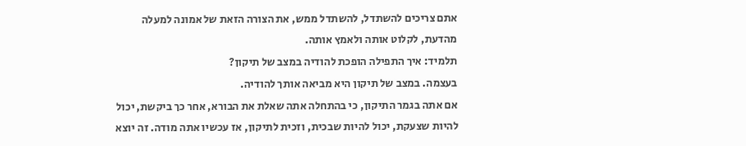אתם צריכים להשתדל, להשתדל ממש, את הצורה הזאת של אמונה למעלה מהדעת, לקלוט אותה ולאמץ אותה.
תלמיד: איך התפילה הופכת להודיה במצב של תיקון?
בעצמה. במצב של תיקון היא מביאה אותך להודיה.
אם אתה בגמר התיקון, כי בהתחלה אתה שאלת את הבורא, אחר כך ביקשת, יכול להיות שצעקת, יכול להיות שבכית, וזכית לתיקון, אז עכשיו אתה מודה. זה יוצא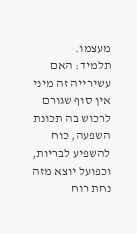מעצמו.
תלמיד: האם עשירייה זה מיני אין סוף שגורם לרכוש בה תכונת השפעה, כוח להשפיע לבריות, וכפועל יוצא מזה נחת רוח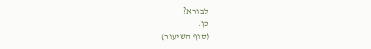לבורא?
כן.
(סוף השיעור)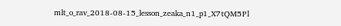mlt_o_rav_2018-08-15_lesson_zeaka_n1_p1_X7tQM5Pl